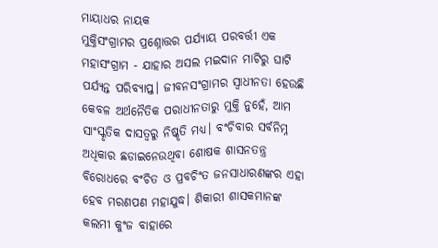ମାୟାଧର ନାୟକ
ମୁକ୍ତିସଂଗ୍ରାମର ପ୍ରଶ୍ନୋତ୍ତର ପର୍ଯ୍ୟାୟ ପରବର୍ତ୍ତୀ ଏକ ମହାସଂଗ୍ରାମ - ଯାହାର ଅସଲ ମଇଦାନ ମାଟିରୁ ଘାଟି ପର୍ଯ୍ୟନ୍ତ ପରିବ୍ୟାପ୍ତ। ଜୀବନସଂଗ୍ରାମର ସ୍ୱାଧୀନତା ହେଉଛି କେବଳ ଅର୍ଥନୈତିକ ପରାଧୀନତାରୁ ମୁକ୍ତି ନୁହେଁ, ଆମ ସାଂସ୍କୃତିକ ଦାସତ୍ୱରୁ ନିଷ୍କୃତି ମଧ୍ୟ। ବଂଚିବାର ସର୍ବନିମ୍ନ ଅଧିକାର ଛଡାଇନେଉଥିବା ଶୋଷକ ଶାସନତନ୍ତ୍ର ବିରୋଧରେ ବଂଚିତ ଓ ପ୍ରବଚିଂତ ଜନସାଧାରଣଙ୍କର ଏହା ହେବ ମରଣପଣ ମହାଯୁଦ୍ଧ। ଶିକାରୀ ଶାସକମାନଙ୍କ କଲମୀ କୁଂଜ ବାହାରେ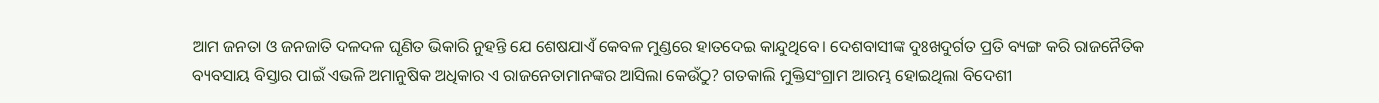ଆମ ଜନତା ଓ ଜନଜାତି ଦଳଦଳ ଘୃଣିତ ଭିକାରି ନୁହନ୍ତି ଯେ ଶେଷଯାଏଁ କେବଳ ମୁଣ୍ଡରେ ହାତଦେଇ କାନ୍ଦୁଥିବେ। ଦେଶବାସୀଙ୍କ ଦୁଃଖଦୁର୍ଗତ ପ୍ରତି ବ୍ୟଙ୍ଗ କରି ରାଜନୈତିକ ବ୍ୟବସାୟ ବିସ୍ତାର ପାଇଁ ଏଭଳି ଅମାନୁଷିକ ଅଧିକାର ଏ ରାଜନେତାମାନଙ୍କର ଆସିଲା କେଉଁଠୁ? ଗତକାଲି ମୁକ୍ତିସଂଗ୍ରାମ ଆରମ୍ଭ ହୋଇଥିଲା ବିଦେଶୀ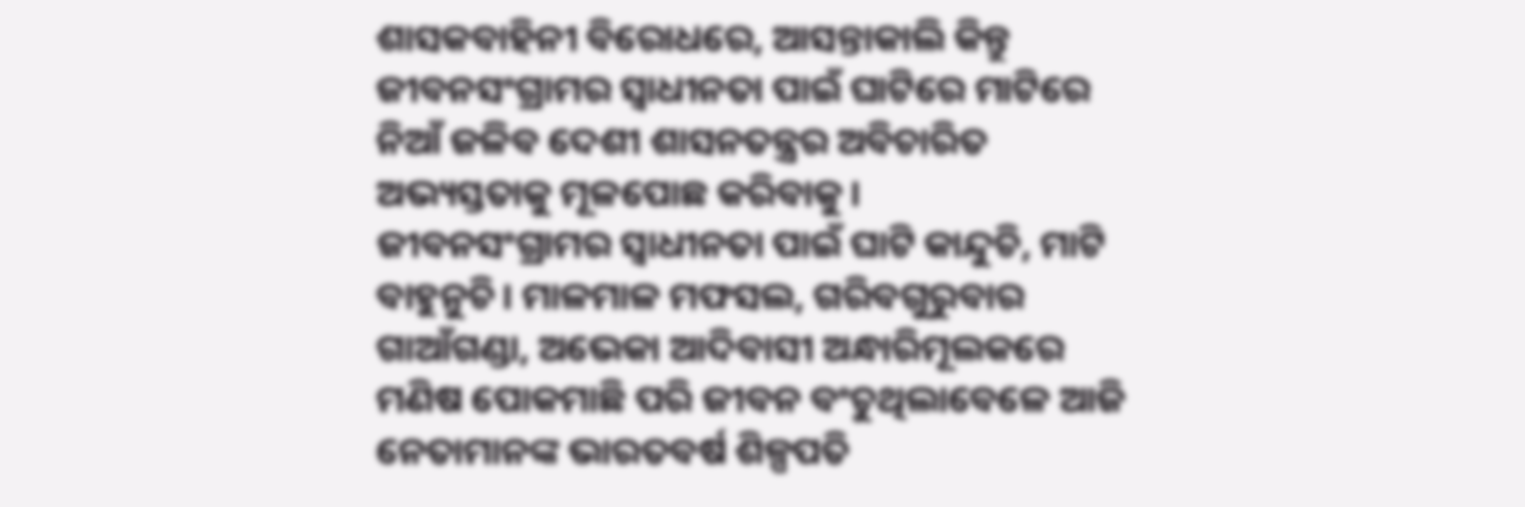ଶାସକବାହିନୀ ବିରୋଧରେ, ଆସନ୍ତାକାଲି କିନ୍ତୁ ଜୀବନସଂଗ୍ରାମର ସ୍ୱାଧୀନତା ପାଇଁ ଘାଟିରେ ମାଟିରେ ନିଆଁ ଜଳିବ ଦେଶୀ ଶାସନତନ୍ତ୍ରର ଅବିଚାରିତ ଅଭ୍ୟସ୍ତତାକୁ ମୂଳପୋଛ କରିବାକୁ।
ଜୀବନସଂଗ୍ରାମର ସ୍ୱାଧୀନତା ପାଇଁ ଘାଟି କାନ୍ଦୁଚି, ମାଟି ବାହୁନୁଚି। ମାଳମାଳ ମଫସଲ, ଗରିବଗୁରୁବାର ଗାଆଁଗଣ୍ଡା, ଅଭେକା ଆଦିବାସୀ ଅନ୍ଧାରିମୂଲକରେ ମଣିଷ ପୋକମାଛି ପରି ଜୀବନ ବଂଚୁଥିଲାବେଳେ ଆଜି ନେତାମାନଙ୍କ ଭାରତବର୍ଷ ଶିଳ୍ପପତି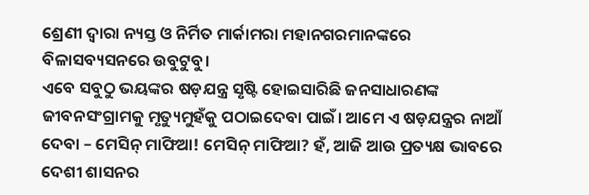ଶ୍ରେଣୀ ଦ୍ୱାରା ନ୍ୟସ୍ତ ଓ ନିର୍ମିତ ମାର୍କାମରା ମହାନଗରମାନଙ୍କରେ ବିଳାସବ୍ୟସନରେ ଉବୁଟୁବୁ।
ଏବେ ସବୁଠୁ ଭୟଙ୍କର ଷଡ଼ଯନ୍ତ୍ର ସୃଷ୍ଟି ହୋଇସାରିଛି ଜନସାଧାରଣଙ୍କ ଜୀବନସଂଗ୍ରାମକୁ ମୃତ୍ୟୁମୁହଁକୁ ପଠାଇଦେବା ପାଇଁ। ଆମେ ଏ ଷଡ଼ଯନ୍ତ୍ରର ନାଆଁ ଦେବା – ମେସିନ୍ ମାଫିଆ! ମେସିନ୍ ମାଫିଆ? ହଁ, ଆଜି ଆଉ ପ୍ରତ୍ୟକ୍ଷ ଭାବରେ ଦେଶୀ ଶାସନର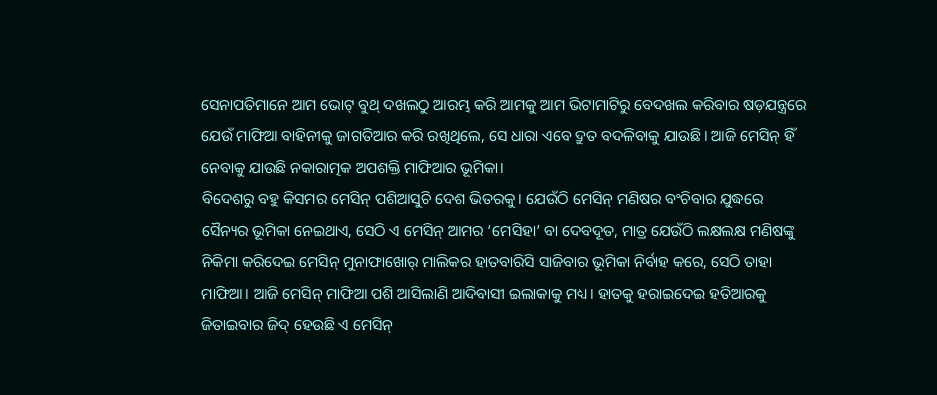ସେନାପତିମାନେ ଆମ ଭୋଟ୍ ବୁଥ୍ ଦଖଲଠୁ ଆରମ୍ଭ କରି ଆମକୁ ଆମ ଭିଟାମାଟିରୁ ବେଦଖଲ କରିବାର ଷଡ଼ଯନ୍ତ୍ରରେ ଯେଉଁ ମାଫିଆ ବାହିନୀକୁ ଜାଗତିଆର କରି ରଖିଥିଲେ, ସେ ଧାରା ଏବେ ଦ୍ରୁତ ବଦଳିବାକୁ ଯାଉଛି। ଆଜି ମେସିନ୍ ହିଁ ନେବାକୁ ଯାଉଛି ନକାରାତ୍ମକ ଅପଶକ୍ତି ମାଫିଆର ଭୂମିକା।
ବିଦେଶରୁ ବହୁ କିସମର ମେସିନ୍ ପଶିଆସୁଚି ଦେଶ ଭିତରକୁ। ଯେଉଁଠି ମେସିନ୍ ମଣିଷର ବଂଚିବାର ଯୁଦ୍ଧରେ ସୈନ୍ୟର ଭୂମିକା ନେଇଥାଏ, ସେଠି ଏ ମେସିନ୍ ଆମର ‘ମେସିହା’ ବା ଦେବଦୂତ, ମାତ୍ର ଯେଉଁଠି ଲକ୍ଷଲକ୍ଷ ମଣିଷଙ୍କୁ ନିକିମା କରିଦେଇ ମେସିନ୍ ମୁନାଫାଖୋର୍ ମାଲିକର ହାତବାରିସି ସାଜିବାର ଭୂମିକା ନିର୍ବାହ କରେ, ସେଠି ତାହା ମାଫିଆ। ଆଜି ମେସିନ୍ ମାଫିଆ ପଶି ଆସିଲାଣି ଆଦିବାସୀ ଇଲାକାକୁ ମଧ୍ୟ। ହାତକୁ ହରାଇଦେଇ ହତିଆରକୁ ଜିତାଇବାର ଜିଦ୍ ହେଉଛି ଏ ମେସିନ୍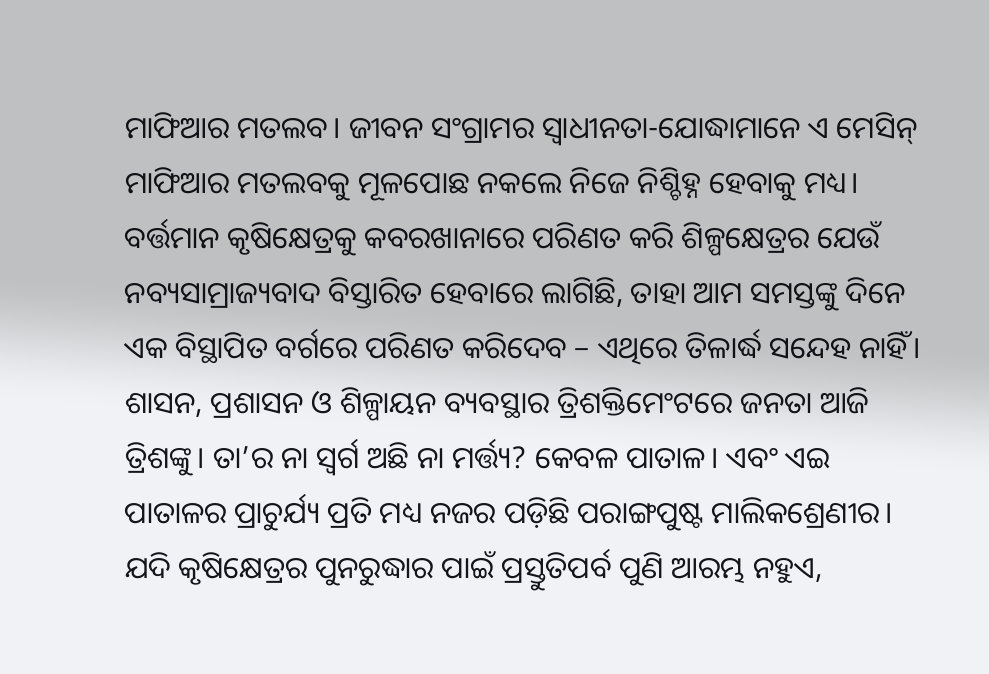ମାଫିଆର ମତଲବ। ଜୀବନ ସଂଗ୍ରାମର ସ୍ୱାଧୀନତା-ଯୋଦ୍ଧାମାନେ ଏ ମେସିନ୍ ମାଫିଆର ମତଲବକୁ ମୂଳପୋଛ ନକଲେ ନିଜେ ନିଶ୍ଚିହ୍ନ ହେବାକୁ ମଧ୍ୟ।
ବର୍ତ୍ତମାନ କୃଷିକ୍ଷେତ୍ରକୁ କବରଖାନାରେ ପରିଣତ କରି ଶିଳ୍ପକ୍ଷେତ୍ରର ଯେଉଁ ନବ୍ୟସାମ୍ରାଜ୍ୟବାଦ ବିସ୍ତାରିତ ହେବାରେ ଲାଗିଛି, ତାହା ଆମ ସମସ୍ତଙ୍କୁ ଦିନେ ଏକ ବିସ୍ଥାପିତ ବର୍ଗରେ ପରିଣତ କରିଦେବ – ଏଥିରେ ତିଳାର୍ଦ୍ଧ ସନ୍ଦେହ ନାହିଁ। ଶାସନ, ପ୍ରଶାସନ ଓ ଶିଳ୍ପାୟନ ବ୍ୟବସ୍ଥାର ତ୍ରିଶକ୍ତିମେଂଟରେ ଜନତା ଆଜି ତ୍ରିଶଙ୍କୁ। ତା’ର ନା ସ୍ୱର୍ଗ ଅଛି ନା ମର୍ତ୍ତ୍ୟ? କେବଳ ପାତାଳ। ଏବଂ ଏଇ ପାତାଳର ପ୍ରାଚୁର୍ଯ୍ୟ ପ୍ରତି ମଧ୍ୟ ନଜର ପଡ଼ିଛି ପରାଙ୍ଗପୁଷ୍ଟ ମାଲିକଶ୍ରେଣୀର। ଯଦି କୃଷିକ୍ଷେତ୍ରର ପୁନରୁଦ୍ଧାର ପାଇଁ ପ୍ରସ୍ତୁତିପର୍ବ ପୁଣି ଆରମ୍ଭ ନହୁଏ,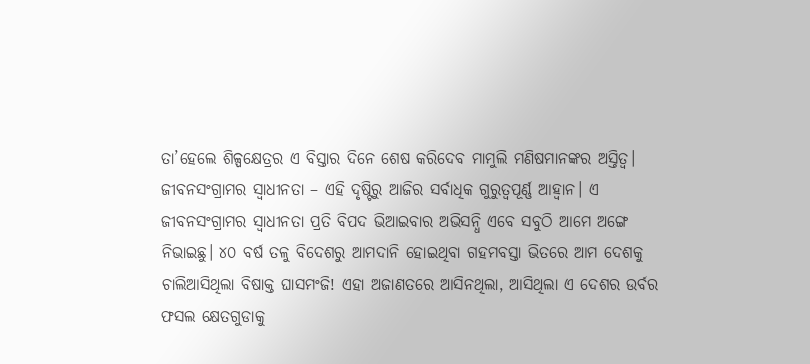ତା’ହେଲେ ଶିଳ୍ପକ୍ଷେତ୍ରର ଏ ବିସ୍ତାର ଦିନେ ଶେଷ କରିଦେବ ମାମୁଲି ମଣିଷମାନଙ୍କର ଅସ୍ତିତ୍ୱ।
ଜୀବନସଂଗ୍ରାମର ସ୍ୱାଧୀନତା – ଏହି ଦୃଷ୍ଟିରୁ ଆଜିର ସର୍ବାଧିକ ଗୁରୁତ୍ୱପୂର୍ଣ୍ଣ ଆହ୍ୱାନ। ଏ ଜୀବନସଂଗ୍ରାମର ସ୍ୱାଧୀନତା ପ୍ରତି ବିପଦ ଭିଆଇବାର ଅଭିସନ୍ଧି ଏବେ ସବୁଠି ଆମେ ଅଙ୍ଗେ ନିଭାଇଛୁ। ୪୦ ବର୍ଷ ତଳୁ ବିଦେଶରୁ ଆମଦାନି ହୋଇଥିବା ଗହମବସ୍ତା ଭିତରେ ଆମ ଦେଶକୁ ଚାଲିଆସିଥିଲା ବିଷାକ୍ତ ଘାସମଂଜି! ଏହା ଅଜାଣତରେ ଆସିନଥିଲା, ଆସିଥିଲା ଏ ଦେଶର ଉର୍ବର ଫସଲ କ୍ଷେତଗୁଡାକୁ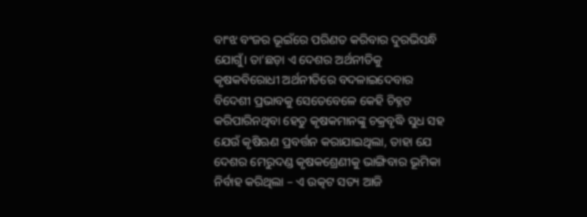ବାଂଝ ବଂଜର ଭୂଇଁରେ ପରିଣତ କରିବାର ଦୁରଭିସନ୍ଧି ଯୋଗୁଁ। ତା’ଛଡ଼ା ଏ ଦେଶର ଅର୍ଥନୀତିକୁ କୃଷକବିରୋଧୀ ଅର୍ଥନୀତିରେ ବଦଳାଇଦେବାର ବିଦେଶୀ ପ୍ରଭାବକୁ ସେତେବେଳେ କେହି ଚିହ୍ନଟ କରିପାରିନଥିବା ହେତୁ କୃଷକମାନଙ୍କୁ ଚକ୍ରବୃଦ୍ଧି ସୁଧ ସହ ଯେଉଁ କୃଷିଋଣ ପ୍ରବର୍ତ୍ତନ କରାଯାଇଥିଲା, ତାହା ଯେ ଦେଶର ମେରୁଦଣ୍ଡ କୃଷକଶ୍ରେଣୀକୁ ଭାଙ୍ଗିବାର ଭୂମିକା ନିର୍ବାହ କରିଥିଲା – ଏ ଉତ୍କଟ ସତ୍ୟ ଆଜି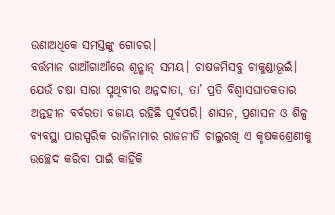ଉଣାଅଧିକେ ସମସ୍ତଙ୍କୁ ଗୋଚର।
ବର୍ତ୍ତମାନ ଗାଆଁଗାଆଁରେ ଶୂନ୍ଶାନ୍ ସମୟ। ଚାଷଜମିସବୁ ଚାକୁଣ୍ଡାଭୂଇଁ। ଯେଉଁ ଚଷା ସାରା ପୃଥିବୀର ଅନ୍ନଦାତା, ତା’ ପ୍ରତି ବିଶ୍ୱାସଘାତକତାର ଅନ୍ତହୀନ ବର୍ବରତା ବଜାୟ ରହିଛି ପୂର୍ବପରି। ଶାସନ, ପ୍ରଶାସନ ଓ ଶିଳ୍ପ ବ୍ୟବସ୍ଥା ପାରସ୍ପରିକ ରାଜିନାମାର ରାଜନୀତି ଚାଲୁରଖି ଏ କୃଷକଶ୍ରେଣୀକୁ ଉଚ୍ଛେଦ କରିବା ପାଇଁ କାହିଁକି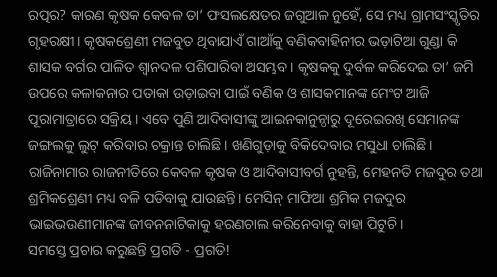ରତ୍ପର? କାରଣ କୃଷକ କେବଳ ତା’ ଫସଲକ୍ଷେତର ଜଗୁଆଳ ନୁହେଁ, ସେ ମଧ୍ୟ ଗ୍ରାମସଂସ୍କୃତିର ଗୃହରକ୍ଷୀ। କୃଷକଶ୍ରେଣୀ ମଜବୁତ ଥିବାଯାଏଁ ଗାଆଁକୁ ବଣିକବାହିନୀର ଭଡ଼ାଟିଆ ଗୁଣ୍ଡା କି ଶାସକ ବର୍ଗର ପାଳିତ ଶ୍ୱାନଦଳ ପଶିପାରିବା ଅସମ୍ଭବ। କୃଷକକୁ ଦୁର୍ବଳ କରିଦେଇ ତା’ ଜମି ଉପରେ କଳାକନାର ପତାକା ଉଡ଼ାଇବା ପାଇଁ ବଣିକ ଓ ଶାସକମାନଙ୍କ ମେଂଟ ଆଜି ପୂରାମାତ୍ରାରେ ସକ୍ରିୟ। ଏବେ ପୁଣି ଆଦିବାସୀଙ୍କୁ ଆଇନକାନୁନ୍ଠାରୁ ଦୂରେଇରଖି ସେମାନଙ୍କ ଜଙ୍ଗଲକୁ ଲୁଟ୍ କରିବାର ଚକ୍ରାନ୍ତ ଚାଲିଛି। ଖଣିଗୁଡ଼ାକୁ ବିକିଦେବାର ମସୁଧା ଚାଲିଛି। ରାଜିନାମାର ରାଜନୀତିରେ କେବଳ କୃଷକ ଓ ଆଦିବାସୀବର୍ଗ ନୁହନ୍ତି, ମେହନତି ମଜଦୁର ତଥା ଶ୍ରମିକଶ୍ରେଣୀ ମଧ୍ୟ ବଳି ପଡିବାକୁ ଯାଉଛନ୍ତି। ମେସିନ୍ ମାଫିଆ ଶ୍ରମିକ ମଜଦୁର ଭାଇଭଉଣୀମାନଙ୍କ ଜୀବନନାଟିକାକୁ ହରଣଚାଲ କରିନେବାକୁ ବାହା ପିଟୁଚି।
ସମସ୍ତେ ପ୍ରଚାର କରୁଛନ୍ତି ପ୍ରଗତି - ପ୍ରଗତି!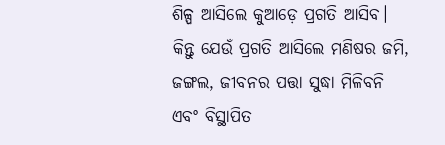ଶିଳ୍ପ ଆସିଲେ କୁଆଡ଼େ ପ୍ରଗତି ଆସିବ। କିନ୍ତୁ ଯେଉଁ ପ୍ରଗତି ଆସିଲେ ମଣିଷର ଜମି, ଜଙ୍ଗଲ, ଜୀବନର ପତ୍ତା ସୁଦ୍ଧା ମିଳିବନି ଏବଂ ବିସ୍ଥାପିତ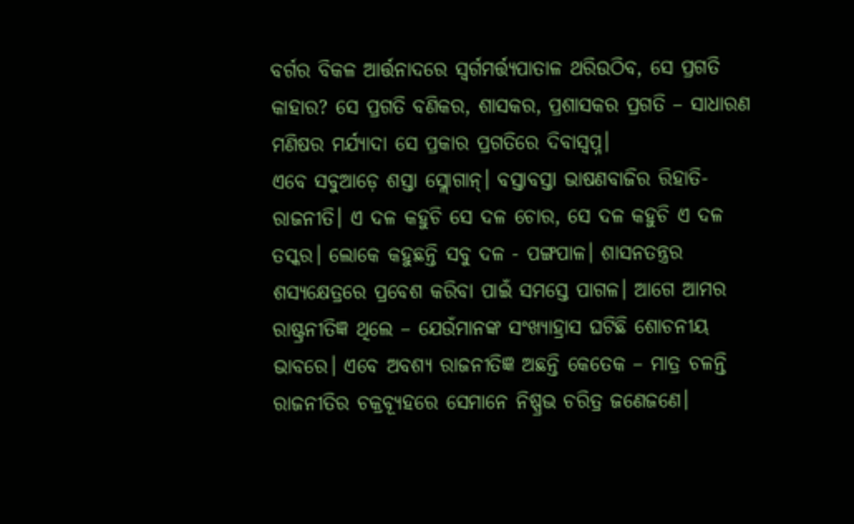ବର୍ଗର ବିକଳ ଆର୍ତ୍ତନାଦରେ ସ୍ୱର୍ଗମର୍ତ୍ତ୍ୟପାତାଳ ଥରିଉଠିବ, ସେ ପ୍ରଗତି କାହାର? ସେ ପ୍ରଗତି ବଣିକର, ଶାସକର, ପ୍ରଶାସକର ପ୍ରଗତି – ସାଧାରଣ ମଣିଷର ମର୍ଯ୍ୟାଦା ସେ ପ୍ରକାର ପ୍ରଗତିରେ ଦିବାସ୍ୱପ୍ନ।
ଏବେ ସବୁଆଡ଼େ ଶସ୍ତା ସ୍ଲୋଗାନ୍। ବସ୍ତାବସ୍ତା ଭାଷଣବାଜିର ରିହାତି-ରାଜନୀତି। ଏ ଦଳ କହୁଚି ସେ ଦଳ ଚୋର, ସେ ଦଳ କହୁଚି ଏ ଦଳ ତସ୍କର। ଲୋକେ କହୁଛନ୍ତି ସବୁ ଦଳ - ପଙ୍ଗପାଳ। ଶାସନତନ୍ତ୍ରର ଶସ୍ୟକ୍ଷେତ୍ରରେ ପ୍ରବେଶ କରିବା ପାଇଁ ସମସ୍ତେ ପାଗଳ। ଆଗେ ଆମର ରାଷ୍ଟ୍ରନୀତିଜ୍ଞ ଥିଲେ – ଯେଉଁମାନଙ୍କ ସଂଖ୍ୟାହ୍ରାସ ଘଟିଛି ଶୋଚନୀୟ ଭାବରେ। ଏବେ ଅବଶ୍ୟ ରାଜନୀତିଜ୍ଞ ଅଛନ୍ତି କେତେକ – ମାତ୍ର ଚଳନ୍ତି ରାଜନୀତିର ଚକ୍ରବ୍ୟୂହରେ ସେମାନେ ନିଷ୍ପ୍ରଭ ଚରିତ୍ର ଜଣେଜଣେ।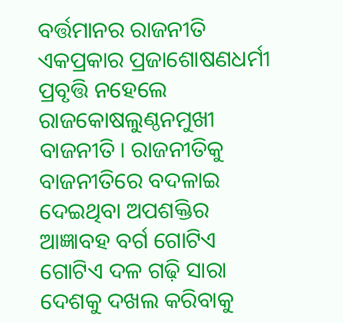ବର୍ତ୍ତମାନର ରାଜନୀତି ଏକପ୍ରକାର ପ୍ରଜାଶୋଷଣଧର୍ମୀ ପ୍ରବୃତ୍ତି ନହେଲେ ରାଜକୋଷଲୁଣ୍ଠନମୁଖୀ ବାଜନୀତି। ରାଜନୀତିକୁ ବାଜନୀତିରେ ବଦଳାଇ ଦେଇଥିବା ଅପଶକ୍ତିର ଆଜ୍ଞାବହ ବର୍ଗ ଗୋଟିଏ ଗୋଟିଏ ଦଳ ଗଢ଼ି ସାରା ଦେଶକୁ ଦଖଲ କରିବାକୁ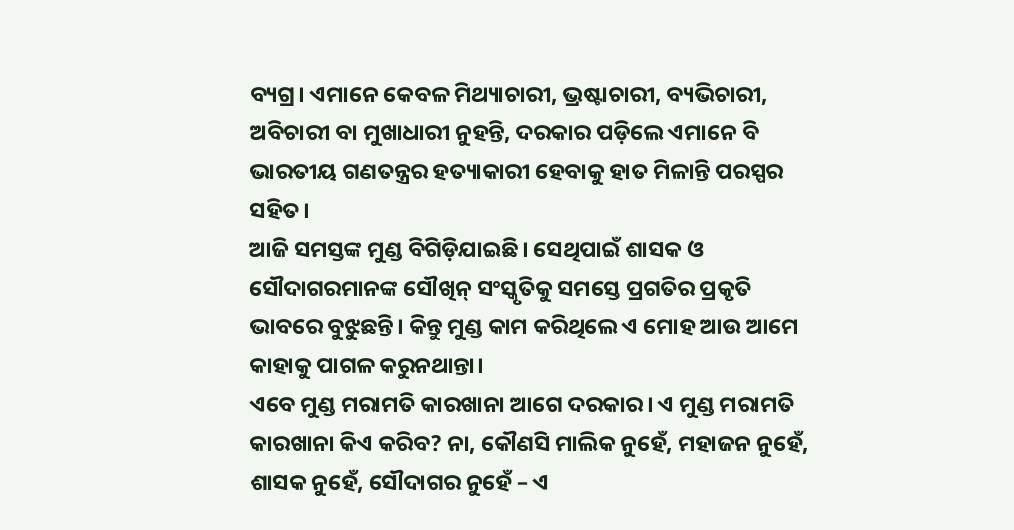ବ୍ୟଗ୍ର। ଏମାନେ କେବଳ ମିଥ୍ୟାଚାରୀ, ଭ୍ରଷ୍ଟାଚାରୀ, ବ୍ୟଭିଚାରୀ, ଅବିଚାରୀ ବା ମୁଖାଧାରୀ ନୁହନ୍ତି, ଦରକାର ପଡ଼ିଲେ ଏମାନେ ବି ଭାରତୀୟ ଗଣତନ୍ତ୍ରର ହତ୍ୟାକାରୀ ହେବାକୁ ହାତ ମିଳାନ୍ତି ପରସ୍ପର ସହିତ।
ଆଜି ସମସ୍ତଙ୍କ ମୁଣ୍ଡ ବିଗିଡ଼ିଯାଇଛି। ସେଥିପାଇଁ ଶାସକ ଓ ସୌଦାଗରମାନଙ୍କ ସୌଖିନ୍ ସଂସ୍କୃତିକୁ ସମସ୍ତେ ପ୍ରଗତିର ପ୍ରକୃତି ଭାବରେ ବୁଝୁଛନ୍ତି। କିନ୍ତୁ ମୁଣ୍ଡ କାମ କରିଥିଲେ ଏ ମୋହ ଆଉ ଆମେ କାହାକୁ ପାଗଳ କରୁନଥାନ୍ତା।
ଏବେ ମୁଣ୍ଡ ମରାମତି କାରଖାନା ଆଗେ ଦରକାର। ଏ ମୁଣ୍ଡ ମରାମତି କାରଖାନା କିଏ କରିବ? ନା, କୌଣସି ମାଲିକ ନୁହେଁ, ମହାଜନ ନୁହେଁ, ଶାସକ ନୁହେଁ, ସୌଦାଗର ନୁହେଁ – ଏ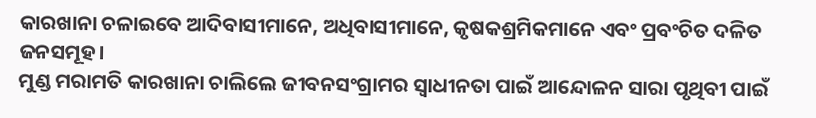କାରଖାନା ଚଳାଇବେ ଆଦିବାସୀମାନେ, ଅଧିବାସୀମାନେ, କୃଷକଶ୍ରମିକମାନେ ଏବଂ ପ୍ରବଂଚିତ ଦଳିତ ଜନସମୂହ।
ମୁଣ୍ଡ ମରାମତି କାରଖାନା ଚାଲିଲେ ଜୀବନସଂଗ୍ରାମର ସ୍ୱାଧୀନତା ପାଇଁ ଆନ୍ଦୋଳନ ସାରା ପୃଥିବୀ ପାଇଁ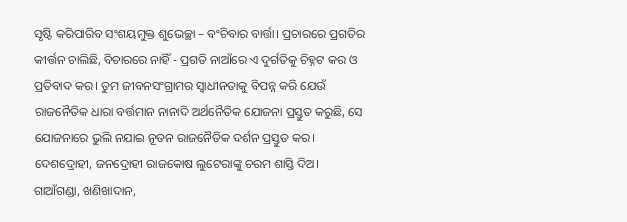ସୃଷ୍ଟି କରିପାରିବ ସଂଶୟମୁକ୍ତ ଶୁଭେଚ୍ଛା – ବଂଚିବାର ବାର୍ତ୍ତା। ପ୍ରଚାରରେ ପ୍ରଗତିର କୀର୍ତ୍ତନ ଚାଲିଛି, ବିଚାରରେ ନାହିଁ - ପ୍ରଗତି ନାଆଁରେ ଏ ଦୁର୍ଗତିକୁ ଚିହ୍ନଟ କର ଓ ପ୍ରତିବାଦ କର। ତୁମ ଜୀବନସଂଗ୍ରାମର ସ୍ୱାଧୀନତାକୁ ବିପନ୍ନ କରି ଯେଉଁ ରାଜନୈତିକ ଧାରା ବର୍ତ୍ତମାନ ନାନାଦି ଅର୍ଥନୈତିକ ଯୋଜନା ପ୍ରସ୍ତୁତ କରୁଛି, ସେ ଯୋଜନାରେ ଭୁଲି ନଯାଇ ନୂତନ ରାଜନୈତିକ ଦର୍ଶନ ପ୍ରସ୍ତୁତ କର। ଦେଶଦ୍ରୋହୀ, ଜନଦ୍ରୋହୀ ରାଜକୋଷ ଲୁଟେରାଙ୍କୁ ଚରମ ଶାସ୍ତି ଦିଅ। ଗାଆଁଗଣ୍ଡା, ଖଣିଖାଦାନ,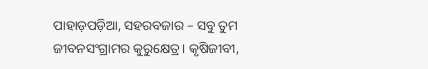ପାହାଡ଼ପଡ଼ିଆ, ସହରବଜାର – ସବୁ ତୁମ ଜୀବନସଂଗ୍ରାମର କୁରୁକ୍ଷେତ୍ର। କୃଷିଜୀବୀ,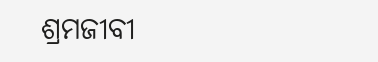ଶ୍ରମଜୀବୀ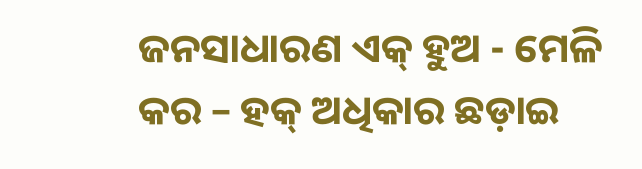ଜନସାଧାରଣ ଏକ୍ ହୁଅ - ମେଳି କର – ହକ୍ ଅଧିକାର ଛଡ଼ାଇ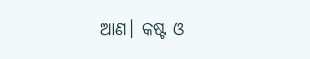ଆଣ। କଷ୍ଟ ଓ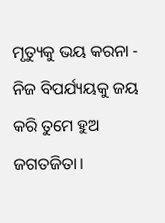ମୃତ୍ୟୁକୁ ଭୟ କରନା - ନିଜ ବିପର୍ଯ୍ୟୟକୁ ଜୟ କରି ତୁମେ ହୁଅ ଜଗତଜିତା।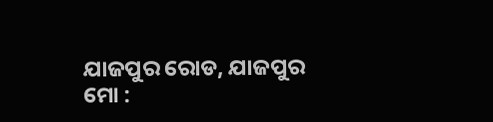ଯାଜପୁର ରୋଡ, ଯାଜପୁର
ମୋ :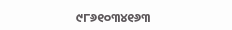୯୮୬୧୦୩୪୧୬୩